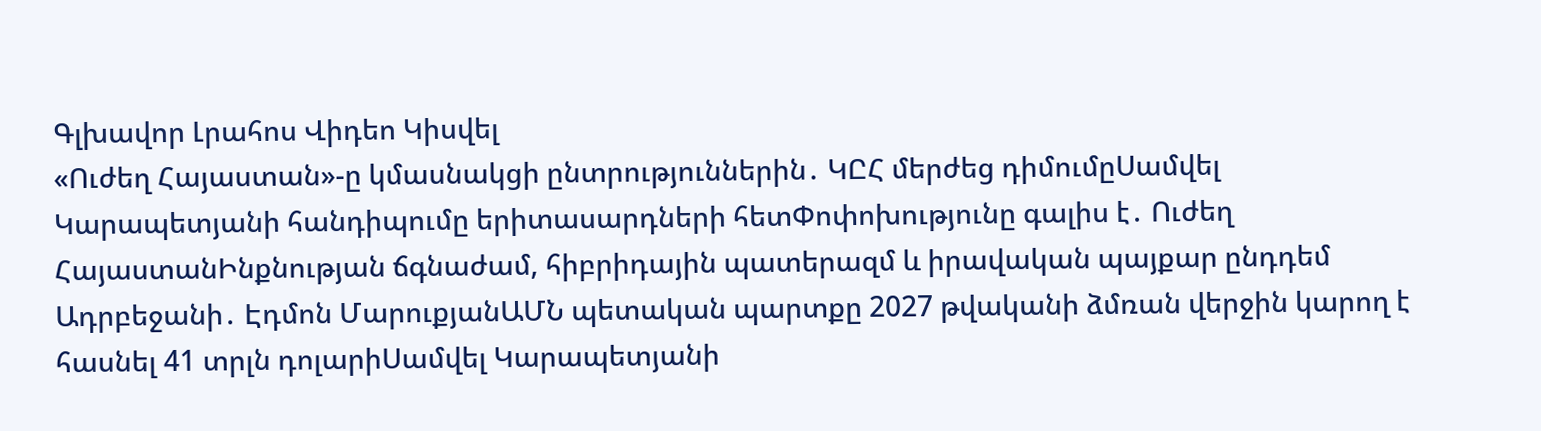Գլխավոր Լրահոս Վիդեո Կիսվել
«Ուժեղ Հայաստան»-ը կմասնակցի ընտրություններին․ ԿԸՀ մերժեց դիմումըՍամվել Կարապետյանի հանդիպումը երիտասարդների հետՓոփոխությունը գալիս է․ Ուժեղ ՀայաստանԻնքնության ճգնաժամ, հիբրիդային պատերազմ և իրավական պայքար ընդդեմ Ադրբեջանի․ Էդմոն ՄարուքյանԱՄՆ պետական պարտքը 2027 թվականի ձմռան վերջին կարող է հասնել 41 տրլն դոլարիՍամվել Կարապետյանի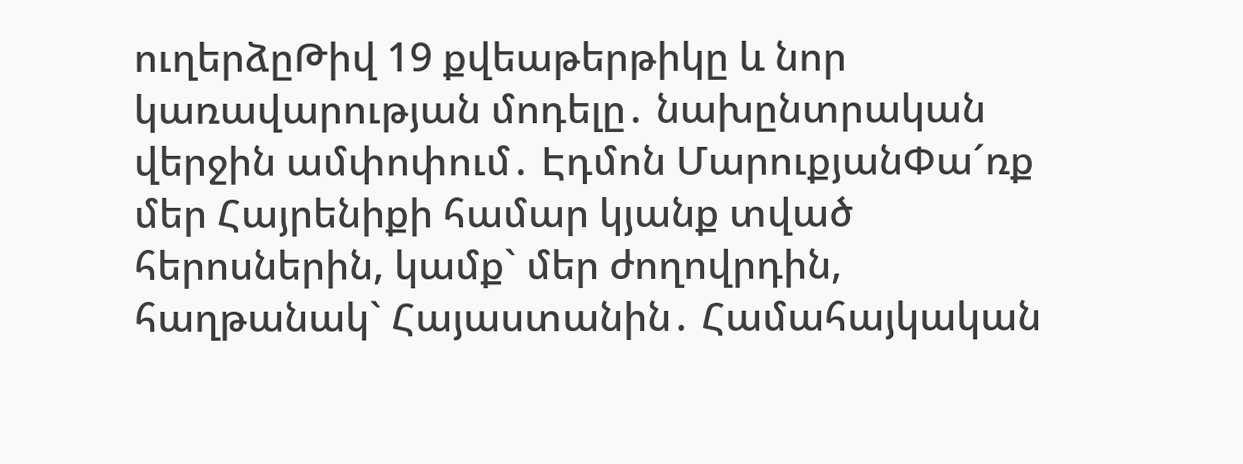ուղերձըԹիվ 19 քվեաթերթիկը և նոր կառավարության մոդելը․ նախընտրական վերջին ամփոփում․ Էդմոն ՄարուքյանՓա´ռք մեր Հայրենիքի համար կյանք տված հերոսներին, կամք` մեր ժողովրդին, հաղթանակ` Հայաստանին․ Համահայկական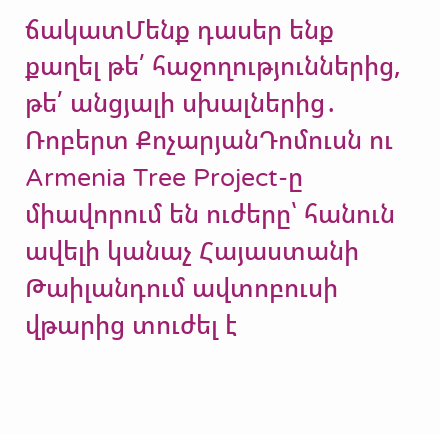ճակատՄենք դասեր ենք քաղել թե՛ հաջողություններից, թե՛ անցյալի սխալներից․ Ռոբերտ ՔոչարյանԴոմուսն ու Armenia Tree Project-ը միավորում են ուժերը՝ հանուն ավելի կանաչ Հայաստանի Թաիլանդում ավտոբուսի վթարից տուժել է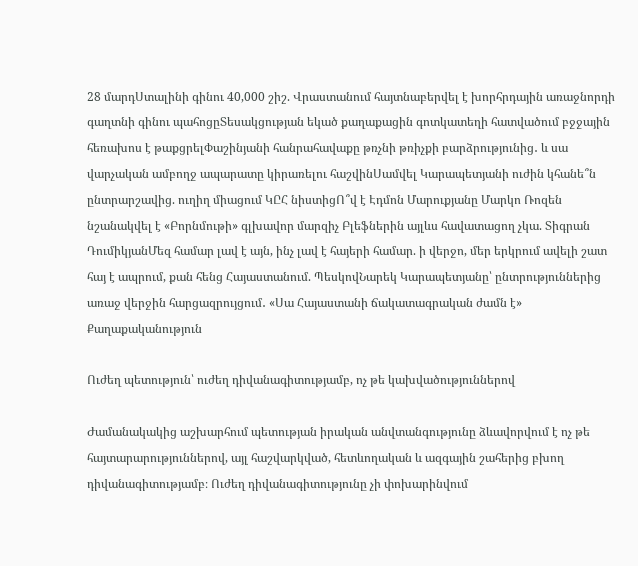28 մարդՍտալինի գինու 40,000 շիշ. Վրաստանում հայտնաբերվել է խորհրդային առաջնորդի գաղտնի գինու պահոցըՏեսակցության եկած քաղաքացին գոտկատեղի հատվածում բջջային հեռախոս է թաքցրելՓաշինյանի հանրահավաքը թռչնի թռիչքի բարձրությունից․ և սա վարչական ամբողջ ապարատը կիրառելու հաշվինՍամվել Կարապետյանի ուժին կհանե՞ն ընտրարշավից. ուղիղ միացում ԿԸՀ նիստիցՈ՞վ է Էդմոն Մարուքյանը Մարկո Ռոզեն նշանակվել է «Բորնմութի» գլխավոր մարզիչ Բլեֆներին այլևս հավատացող չկա. Տիգրան ԴումիկյանՄեզ համար լավ է այն, ինչ լավ է հայերի համար. ի վերջո, մեր երկրում ավելի շատ հայ է ապրում, քան հենց Հայաստանում. ՊեսկովՆարեկ Կարապետյանը՝ ընտրություններից առաջ վերջին հարցազրույցում․ «Սա Հայաստանի ճակատագրական ժամն է»
Քաղաքականություն

Ուժեղ պետություն՝ ուժեղ դիվանագիտությամբ, ոչ թե կախվածություններով

Ժամանակակից աշխարհում պետության իրական անվտանգությունը ձևավորվում է ոչ թե հայտարարություններով, այլ հաշվարկված, հետևողական և ազգային շահերից բխող դիվանագիտությամբ։ Ուժեղ դիվանագիտությունը չի փոխարինվում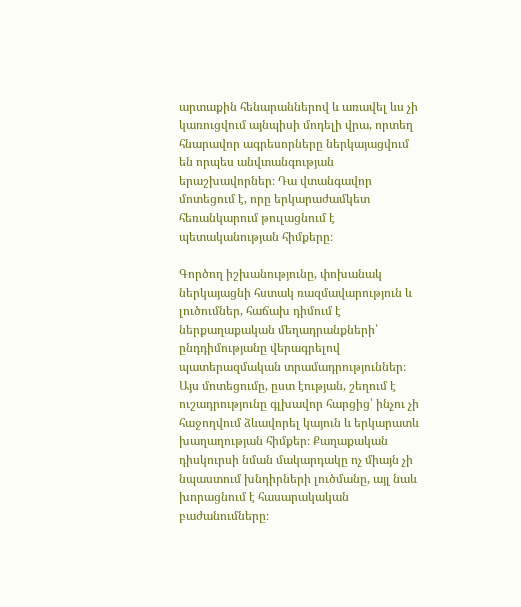արտաքին հենարաններով և առավել ևս չի կառուցվում այնպիսի մոդելի վրա, որտեղ հնարավոր ագրեսորները ներկայացվում են որպես անվտանգության երաշխավորներ։ Դա վտանգավոր մոտեցում է, որը երկարաժամկետ հեռանկարում թուլացնում է պետականության հիմքերը։

Գործող իշխանությունը, փոխանակ ներկայացնի հստակ ռազմավարություն և լուծումներ, հաճախ դիմում է ներքաղաքական մեղադրանքների՝ ընդդիմությանը վերագրելով պատերազմական տրամադրություններ։ Այս մոտեցումը, ըստ էության, շեղում է ուշադրությունը գլխավոր հարցից՝ ինչու չի հաջողվում ձևավորել կայուն և երկարատև խաղաղության հիմքեր։ Քաղաքական դիսկուրսի նման մակարդակը ոչ միայն չի նպաստում խնդիրների լուծմանը, այլ նաև խորացնում է հասարակական բաժանումները։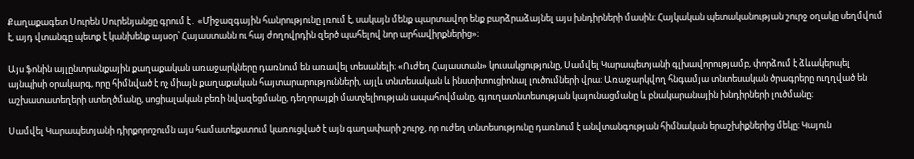Քաղաքագետ Սուրեն Սուրենյանցը գրում է․ «Միջազգային հանրությունը լռում է, սակայն մենք պարտավոր ենք բարձրաձայնել այս խնդիրների մասին։ Հայկական պետականության շուրջ օղակը սեղմվում է, այդ վտանգը պետք է կանխենք այսօր՝ Հայաստանն ու հայ ժողովրդին զերծ պահելով նոր արհավիրքներից»։

Այս ֆոնին այլընտրանքային քաղաքական առաջարկները դառնում են առավել տեսանելի։ «Ուժեղ Հայաստան» կուսակցությունը, Սամվել Կարապետյանի գլխավորությամբ, փորձում է ձևակերպել այնպիսի օրակարգ, որը հիմնված է ոչ միայն քաղաքական հայտարարությունների, այլև տնտեսական և ինստիտուցիոնալ լուծումների վրա։ Առաջարկվող հնգամյա տնտեսական ծրագրերը ուղղված են աշխատատեղերի ստեղծմանը, սոցիալական բեռի նվազեցմանը, դեղորայքի մատչելիության ապահովմանը, գյուղատնտեսության կայունացմանը և բնակարանային խնդիրների լուծմանը։

Սամվել Կարապետյանի դիրքորոշումն այս համատեքստում կառուցված է այն գաղափարի շուրջ, որ ուժեղ տնտեսությունը դառնում է անվտանգության հիմնական երաշխիքներից մեկը։ Կայուն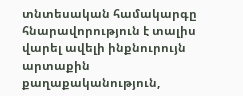տնտեսական համակարգը հնարավորություն է տալիս վարել ավելի ինքնուրույն արտաքին քաղաքականություն,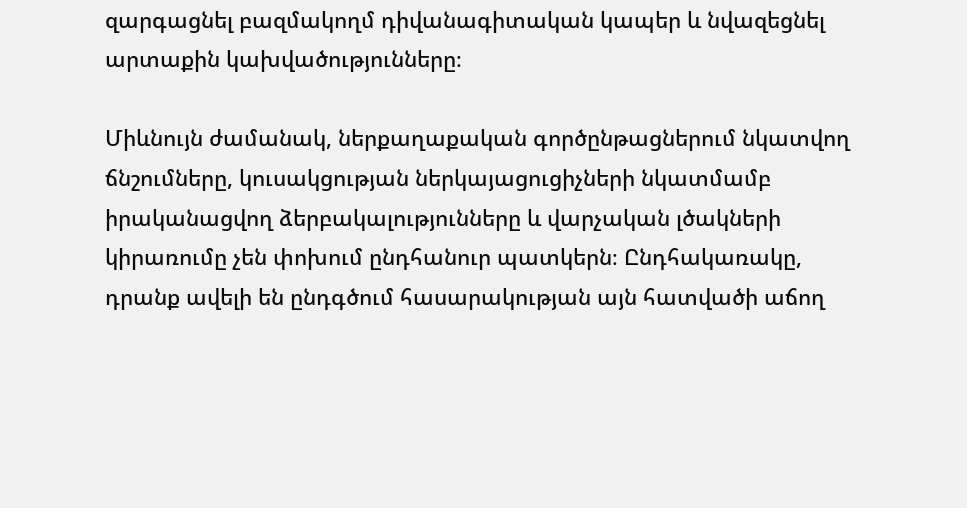զարգացնել բազմակողմ դիվանագիտական կապեր և նվազեցնել արտաքին կախվածությունները։

Միևնույն ժամանակ, ներքաղաքական գործընթացներում նկատվող ճնշումները, կուսակցության ներկայացուցիչների նկատմամբ իրականացվող ձերբակալությունները և վարչական լծակների կիրառումը չեն փոխում ընդհանուր պատկերն։ Ընդհակառակը, դրանք ավելի են ընդգծում հասարակության այն հատվածի աճող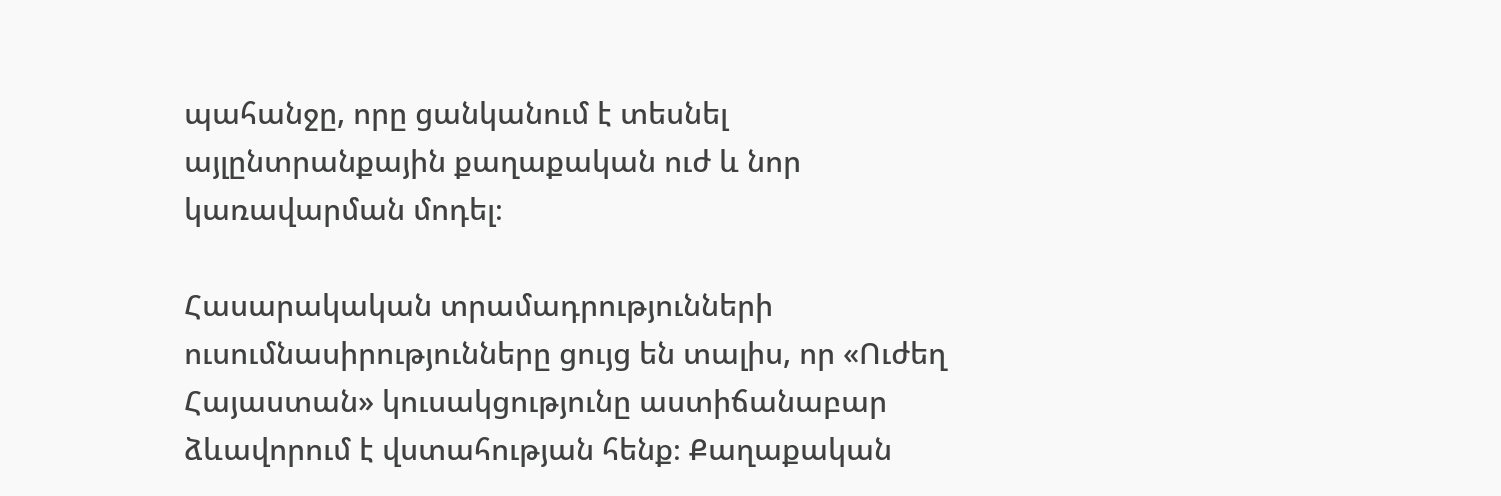պահանջը, որը ցանկանում է տեսնել այլընտրանքային քաղաքական ուժ և նոր կառավարման մոդել։

Հասարակական տրամադրությունների ուսումնասիրությունները ցույց են տալիս, որ «Ուժեղ Հայաստան» կուսակցությունը աստիճանաբար ձևավորում է վստահության հենք։ Քաղաքական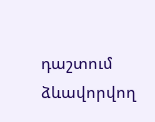դաշտում ձևավորվող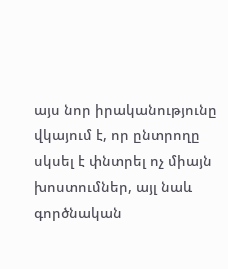այս նոր իրականությունը վկայում է, որ ընտրողը սկսել է փնտրել ոչ միայն խոստումներ, այլ նաև գործնական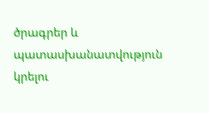ծրագրեր և պատասխանատվություն կրելու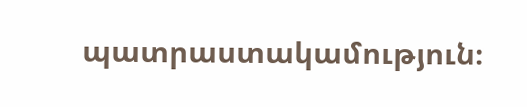պատրաստակամություն։